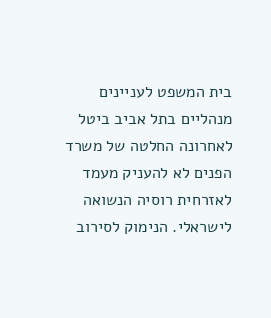בית המשפט לעניינים מנהליים בתל אביב ביטל לאחרונה החלטה של משרד הפנים לא להעניק מעמד לאזרחית רוסיה הנשואה לישראלי. הנימוק לסירוב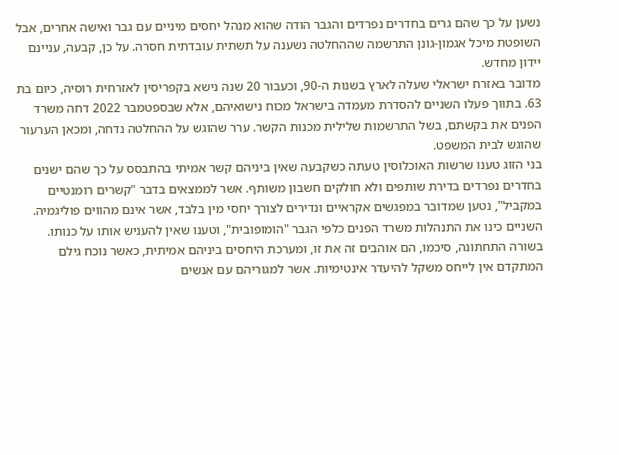נשען על כך שהם גרים בחדרים נפרדים והגבר הודה שהוא מנהל יחסים מיניים עם גבר ואישה אחרים, אבל השופטת מיכל אגמון-גונן התרשמה שההחלטה נשענה על תשתית עובדתית חסרה. על כן, קבעה, עניינם יידון מחדש.
מדובר באזרח ישראלי שעלה לארץ בשנות ה-90, וכעבור 20 שנה נישא בקפריסין לאזרחית רוסיה, כיום בת 63. בתווך פעלו השניים להסדרת מעמדה בישראל מכוח נישואיהם, אלא שבספטמבר 2022 דחה משרד הפנים את בקשתם, בשל התרשמות שלילית מכנות הקשר. ערר שהוגש על ההחלטה נדחה, ומכאן הערעור שהוגש לבית המשפט.
בני הזוג טענו שרשות האוכלוסין טעתה כשקבעה שאין ביניהם קשר אמיתי בהתבסס על כך שהם ישנים בחדרים נפרדים בדירת שותפים ולא חולקים חשבון משותף. אשר לממצאים בדבר "קשרים רומנטיים במקביל", נטען שמדובר במפגשים אקראיים ונדירים לצורך יחסי מין בלבד, אשר אינם מהווים פוליגמיה.
השניים כינו את התנהלות משרד הפנים כלפי הגבר "הומופובית", וטענו שאין להעניש אותו על כנותו. בשורה התחתונה, סיכמו, הם אוהבים זה את זו, ומערכת היחסים ביניהם אמיתית, כאשר נוכח גילם המתקדם אין לייחס משקל להיעדר אינטימיות. אשר למגוריהם עם אנשים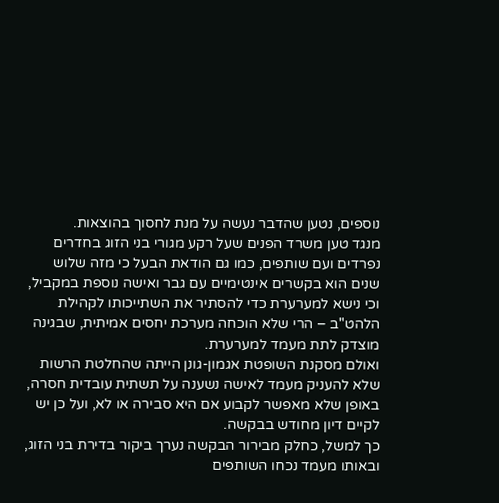נוספים, נטען שהדבר נעשה על מנת לחסוך בהוצאות.
מנגד טען משרד הפנים שעל רקע מגורי בני הזוג בחדרים נפרדים ועם שותפים, כמו גם הודאת הבעל כי מזה שלוש שנים הוא בקשרים אינטימיים עם גבר ואישה נוספת במקביל, וכי נישא למערערת כדי להסתיר את השתייכותו לקהילת הלהט"ב – הרי שלא הוכחה מערכת יחסים אמיתית, שבגינה מוצדק לתת מעמד למערערת.
ואולם מסקנת השופטת אגמון-גונן הייתה שהחלטת הרשות שלא להעניק מעמד לאישה נשענה על תשתית עובדית חסרה, באופן שלא מאפשר לקבוע אם היא סבירה או לא, ועל כן יש לקיים דיון מחודש בבקשה.
כך למשל, כחלק מבירור הבקשה נערך ביקור בדירת בני הזוג, ובאותו מעמד נכחו השותפים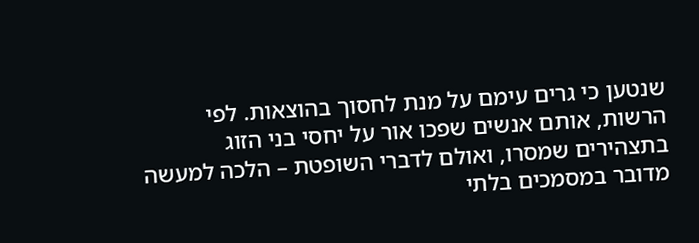שנטען כי גרים עימם על מנת לחסוך בהוצאות. לפי הרשות, אותם אנשים שפכו אור על יחסי בני הזוג בתצהירים שמסרו, ואולם לדברי השופטת – הלכה למעשה מדובר במסמכים בלתי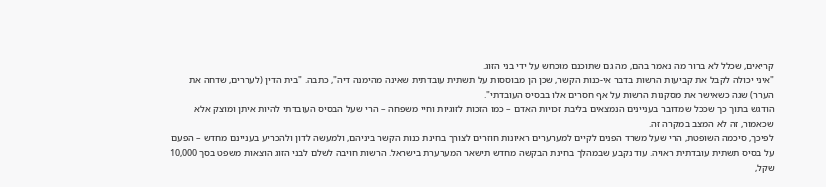קריאים, שכלל לא ברור מה נאמר בהם, מה גם שתוכנם מוכחש על ידי בני הזוג.
"איני יכולה לקבל את קביעות הרשות בדבר אי-כנות הקשר, שכן הן מבוססות על תשתית עובדתית שאינה מהימנה דיה", כתבה. "בית הדין (לעררים, שדחה את הערר) שגה כשאישר את מסקנות הרשות על אף חסרים אלו בבסיס העובדתי".
הודגש בתוך כך שככל שמדובר בעניינים הנמצאים בליבת זכויות האדם – כמו הזכות לזוגיות וחיי משפחה – הרי שעל הבסיס העובדתי להיות איתן ומוצק אלא שכאמור, זה לא המצב במקרה זה.
לפיכך, סיכמה השופטת, הרי שעל משרד הפנים לקיים למערערים ראיונות חוזרים לצורך בחינת כנות הקשר ביניהם, ולמעשה לדון ולהכריע בעניינם מחדש – הפעם על בסיס תשתית עובדתית ראויה. עוד נקבע שבמהלך בחינת הבקשה מחדש תישאר המערערת בישראל. הרשות חויבה לשלם לבני הזוג הוצאות משפט בסך 10,000 שקל,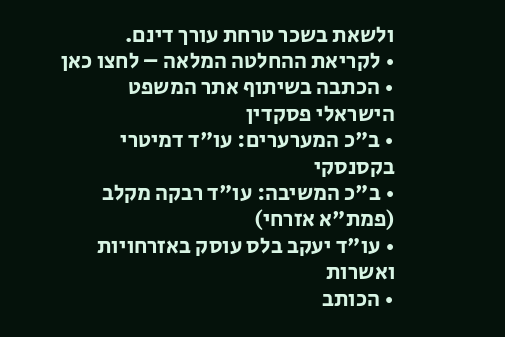ולשאת בשכר טרחת עורך דינם.
• לקריאת ההחלטה המלאה – לחצו כאן
• הכתבה בשיתוף אתר המשפט הישראלי פסקדין
• ב"כ המערערים: עו"ד דמיטרי בקסנסקי
• ב"כ המשיבה: עו"ד רבקה מקלב (פמת"א אזרחי)
• עו"ד יעקב בלס עוסק באזרחויות ואשרות
• הכותב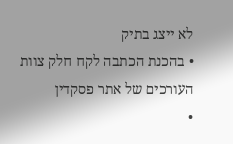לא ייצג בתיק
• בהכנת הכתבה לקח חלק צוות העורכים של אתר פסקדין
•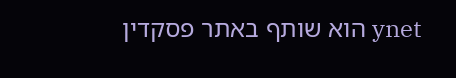ynet הוא שותף באתר פסקדין